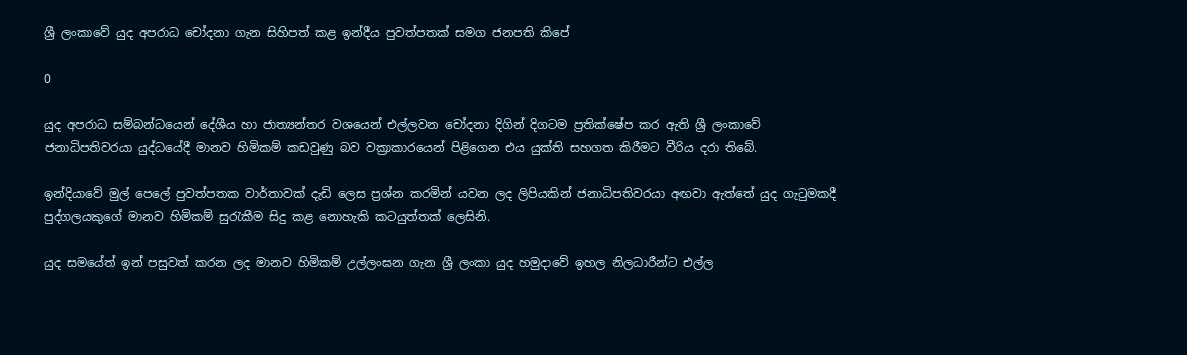ශ්‍රී ලංකාවේ යුද අපරාධ චෝදනා ගැන සිහිපත් කළ ඉන්දීය පුවත්පතක් සමග ජනපති කිපේ

0

යුද අපරාධ සම්බන්ධයෙන් දේශීය හා ජාත්‍යන්තර වශයෙන් එල්ලවන චෝදනා දිගින් දිගටම ප්‍රතික්ෂේප කර ඇති ශ්‍රී ලංකාවේ ජනාධිපතිවරයා යුද්ධයේදී මානව හිමිකම් කඩවුණු බව වක්‍රාකාරයෙන් පිළිගෙන එය යුක්ති සහගත කිරීමට වීරිය දරා තිබේ.

ඉන්දියාවේ මුල් පෙලේ පුවත්පතක වාර්තාවක් දැඩි ලෙස ප්‍රශ්න කරමින් යවන ලද ලිපියකින් ජනාධිපතිවරයා අඟවා ඇත්තේ යුද ගැටුමකදී පුද්ගලයකුගේ මානව හිමිකම් සුරැකීම සිදු කළ නොහැකි කටයුත්තක් ලෙසිනි.

යුද සමයේත් ඉන් පසුවත් කරන ලද මානව හිමිකම් උල්ලංඝන ගැන ශ්‍රී ලංකා යුද හමුදාවේ ඉහල නිලධාරීන්ට එල්ල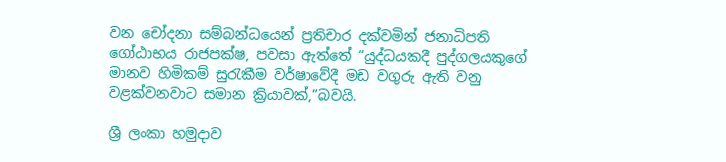වන චෝදනා සම්බන්ධයෙන් ප්‍රතිචාර දක්වමින් ජනාධිපති ගෝඨාභය රාජපක්ෂ, පවසා ඇත්තේ “යුද්ධයකදී පුද්ගලයකුගේ මානව හිමිකම් සුරැකීම වර්ෂාවේදී මඩ වගුරු ඇති වනු වළක්වනවාට සමාන ක්‍රියාවක්,”බවයි.

ශ්‍රී ලංකා හමුදාව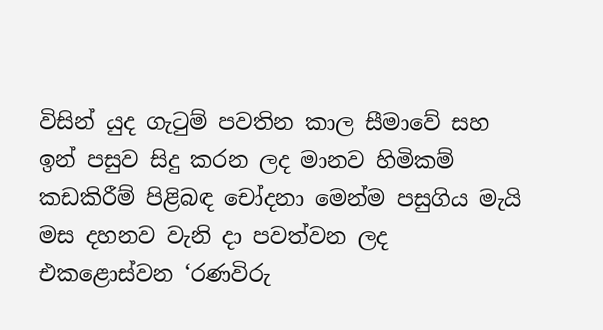විසින් යුද ගැටුම් පවතින කාල සීමාවේ සහ ඉන් පසුව සිදු කරන ලද මානව හිමිකම් කඩකිරීම් පිළිබඳ චෝදනා මෙන්ම පසුගිය මැයි මස දහනව වැනි දා පවත්වන ලද එකළොස්වන ‘රණවිරු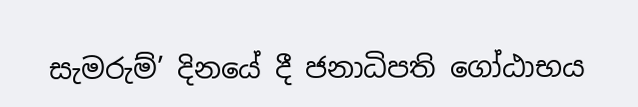සැමරුම්’ දිනයේ දී ජනාධිපති ගෝඨාභය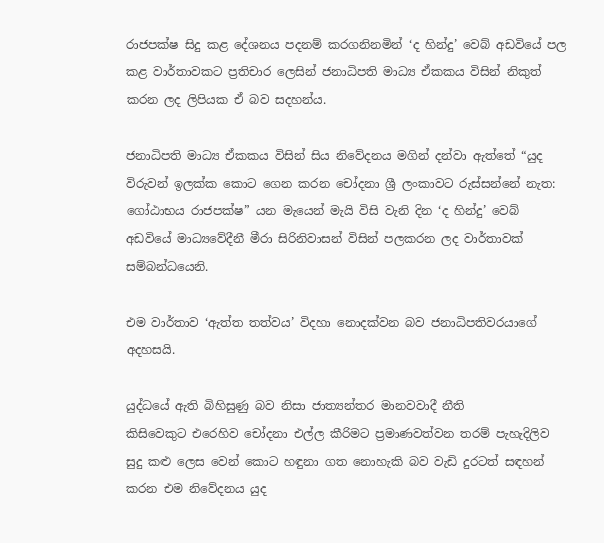රාජපක්ෂ සිදු කළ දේශනය පදනම් කරගනිනමින් ‘ද හින්දු’ වෙබ් අඩවියේ පල කළ වාර්තාවකට ප්‍රතිචාර ලෙසින් ජනාධිපති මාධ්‍ය ඒකකය විසින් නිකුත් කරන ලද ලිපියක ඒ බව සදහන්ය.

ජනාධිපති මාධ්‍ය ඒකකය විසින් සිය නිවේදනය මගින් දන්වා ඇත්තේ “යුද විරුවන් ඉලක්ක‍ කොට ගෙන කරන චෝදනා ශ්‍රී ලංකාවට රුස්සන්නේ නැත: ගෝඨාභය රාජපක්ෂ” යන මැයෙන් මැයි විසි වැනි දින ‘ද හින්දු’ වෙබ් අඩවියේ මාධ්‍යවේදීනී මීරා සිරිනිවාසන් විසින් පලකරන ලද වාර්තාවක් සම්බන්ධයෙනි.

එම වාර්තාව ‘ඇත්ත තත්වය’ විදහා නොදක්වන බව ජනාධිපතිවරයාගේ අදහසයි.

යුද්ධයේ ඇති බිහිසුණු බව නිසා ජාත්‍යන්තර මානවවාදී නීති කිසිවෙකුට ‍එරෙහිව චෝදනා එල්ල කීරිමට ප්‍රමාණවත්වන තරම් පැහැදිලිව සුදු කළු ලෙස වෙන් කොට හඳුනා ගත නොහැකි බව වැඩි දුරටත් සඳහන් කරන එම නිවේදනය යුද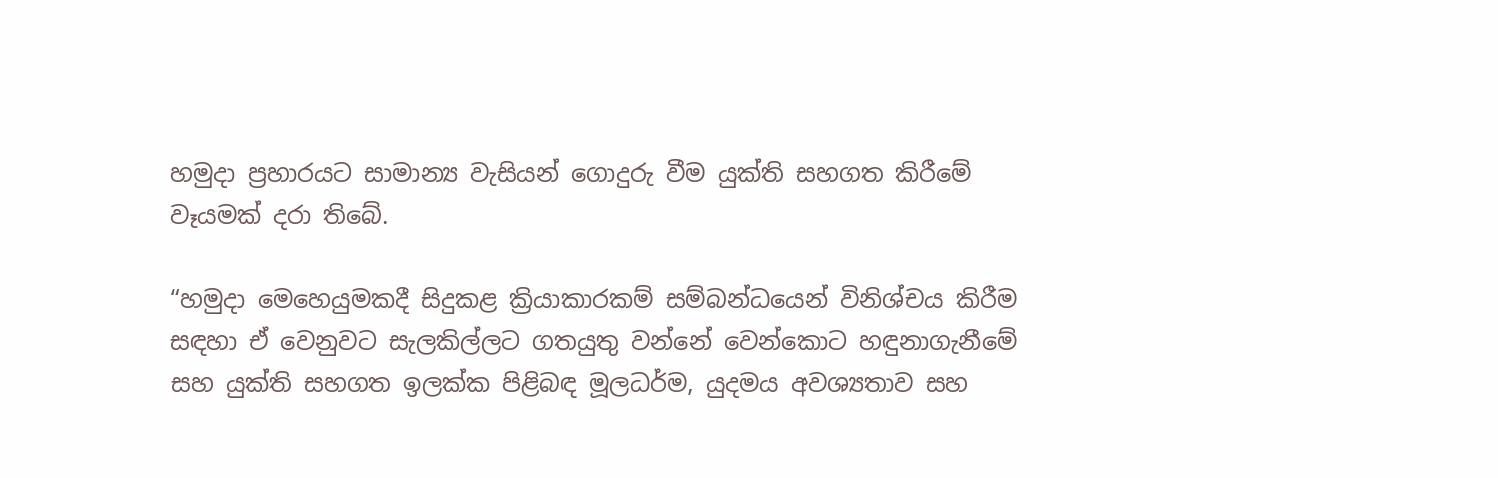හමුදා ප්‍රහාරයට සාමාන්‍ය වැසියන් ගොදුරු වීම යුක්ති සහගත කිරීමේ වෑයමක් දරා තිබේ.

“හමුදා මෙහෙයුමකදී සිදුකළ ක්‍රියාකාරකම් සම්බන්ධයෙන් විනිශ්චය කිරීම සඳහා ඒ වෙනුවට සැලකිල්ලට ගතයුතු වන්නේ වෙන්කොට හඳුනාගැනීමේ සහ යුක්ති සහගත ඉලක්ක පිළිබඳ මූලධර්ම, යුදමය අවශ්‍යතාව සහ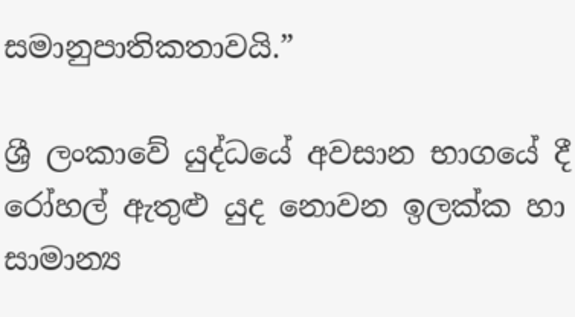සමානුපාතිකතාවයි.”

ශ්‍රී ලංකාවේ යුද්ධයේ අවසාන භාගයේ දී රෝහල් ඇතුළු යුද නොවන ඉලක්ක හා සාමාන්‍ය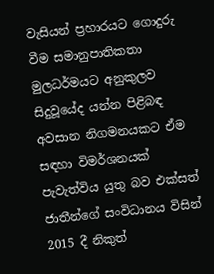වැසියන් ප්‍රහාරයට ගොදුරු වීම සමානුපාතිකතා මුලධර්මයට අනුකුලව සිදුවූයේද යන්න පිළිබඳ අවසාන නිගමනයකට ඒම සඳහා විමර්ශනයක් පැවැත්විය යුතු බව එක්සත් ජාතීන්ගේ සංවිධානය විසින් 2015 දී නිකුත්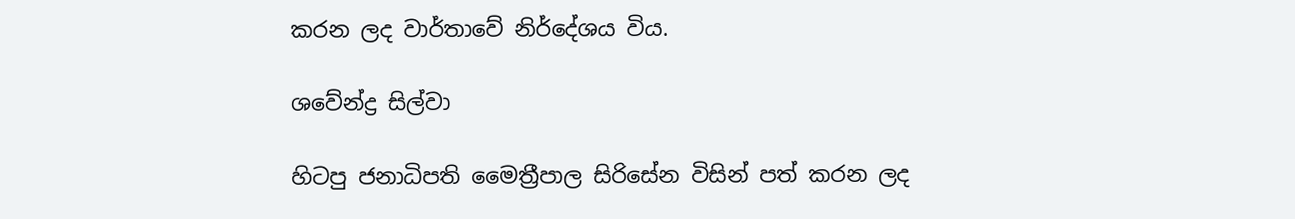කරන ලද වාර්තාවේ නිර්දේශය විය.

ශවේන්ද්‍ර සිල්වා

හිටපු ජනාධිපති මෛත්‍රීපාල සිරිසේන විසින් පත් කරන ලද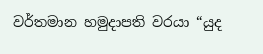වර්තමාන හමුදාපති වරයා “යුද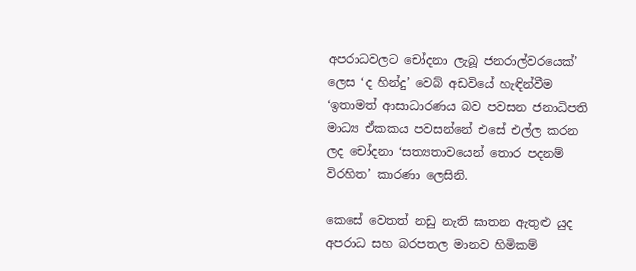අපරාධවලට ‍චෝදනා ලැබූ ජනරාල්වරයෙක්’ ලෙස ‘ද හින්දු’ වෙබ් අඩවියේ හැඳින්වීම ‘ඉතාමත් ආසාධාරණය බව පවසන ජනාධිපති මාධ්‍ය ඒකකය පවසන්නේ එසේ එල්ල කරන ලද චෝදනා ‘සත්‍යතාවයෙන් තොර පදනම් විරහිත’ කාරණා ලෙසිනි.

කෙසේ වෙතත් නඩු නැති ඝාතන ඇතුළු යුද අපරාධ සහ බරපතල මානව හිමිකම්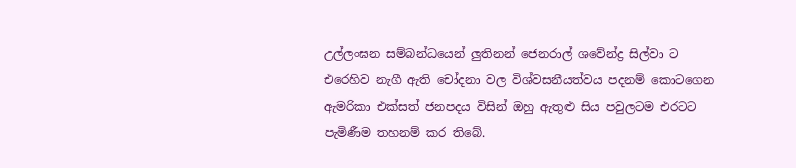උල්ලංඝන සම්බන්ධයෙන් ලුතිනන් ජෙනරාල් ශවේන්ද්‍ර සිල්වා ට එරෙහිව නැගී ඇති චෝදනා වල විශ්වසනීයත්වය පදනම් කොටගෙන ඇමරිකා එක්සත් ජනපදය විසින් ඔහු ඇතුළු සිය පවුලටම එරටට පැමිණීම තහනම් කර තිබේ.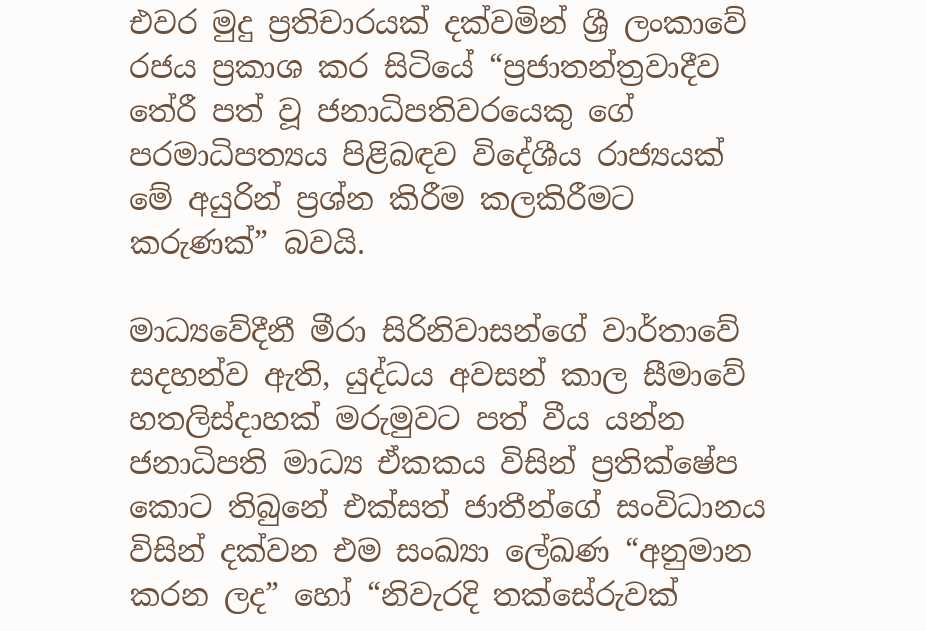එවර මුදු ප්‍රතිචාරයක් දක්වමින් ශ්‍රී ලංකාවේ රජය ප්‍රකාශ කර සිටියේ “ප්‍රජාතන්ත්‍රවාදීව තේරී පත් වූ ජනාධිපතිවරයෙකු ගේ පරමාධිපත්‍යය පිළිබඳව විදේශීය රාජ්‍යයක් මේ අයුරින් ප්‍රශ්න කිරීම කලකිරීමට කරුණක්” බවයි.

මාධ්‍යවේදීනී මීරා සිරිනිවාසන්ගේ වාර්තාවේ සදහන්ව ඇති, යුද්ධය අවසන් කාල සීමාවේ හතලිස්දාහක් මරුමුවට පත් වීය යන්න ජනාධිපති මාධ්‍ය ඒකකය විසින් ප්‍රතික්ෂේප කොට තිබුනේ එක්සත් ජාතීන්ගේ සංවිධානය විසින් දක්වන එම සංඛ්‍යා ලේඛණ “අනුමාන කරන ලද” හෝ “නිවැරදි තක්සේරුවක්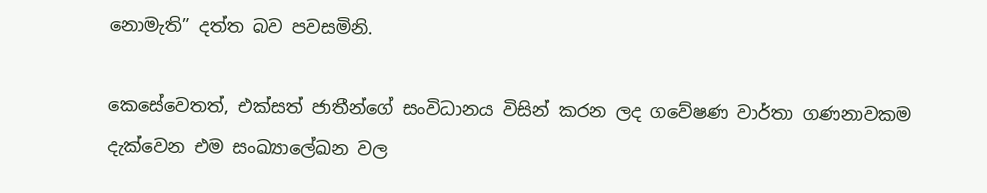නොමැති” දත්ත බව පවසමිනි.

කෙසේවෙතත්, එක්සත් ජාතීන්ගේ සංවිධානය විසින් කරන ලද ගවේෂණ වාර්තා ගණනාවකම දැක්වෙන එම සංඛ්‍යාලේඛන වල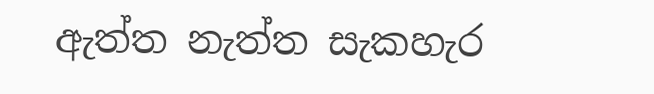ඇත්ත නැත්ත සැකහැර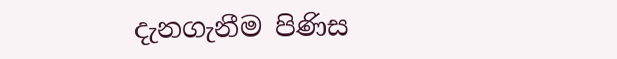දැනගැනීම පිණිස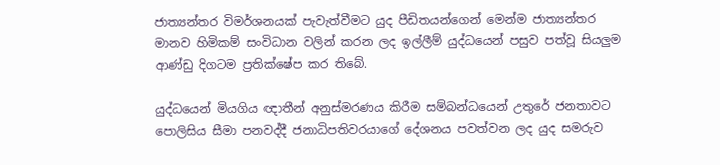ජාත්‍යන්තර විමර්ශනයක් පැවැත්වීමට යුද පීඩිතයන්ගෙන් මෙන්ම ජාත්‍යන්තර මානව හිමිකම් සංවිධාන වලින් කරන ලද ඉල්ලීම් යුද්ධයෙන් පසුව පත්වූ සියලුම ආණ්ඩු දිගටම ප්‍රතික්ෂේප කර තිබේ.

යුද්ධයෙන් මියගිය ඥාතීන් අනුස්මරණය කිරීම සම්බන්ධයෙන් උතුරේ ජනතාවට පොලිසිය සීමා පනවද්දී ජනාධිපතිවරයාගේ දේශනය පවත්වන ලද යුද සමරුව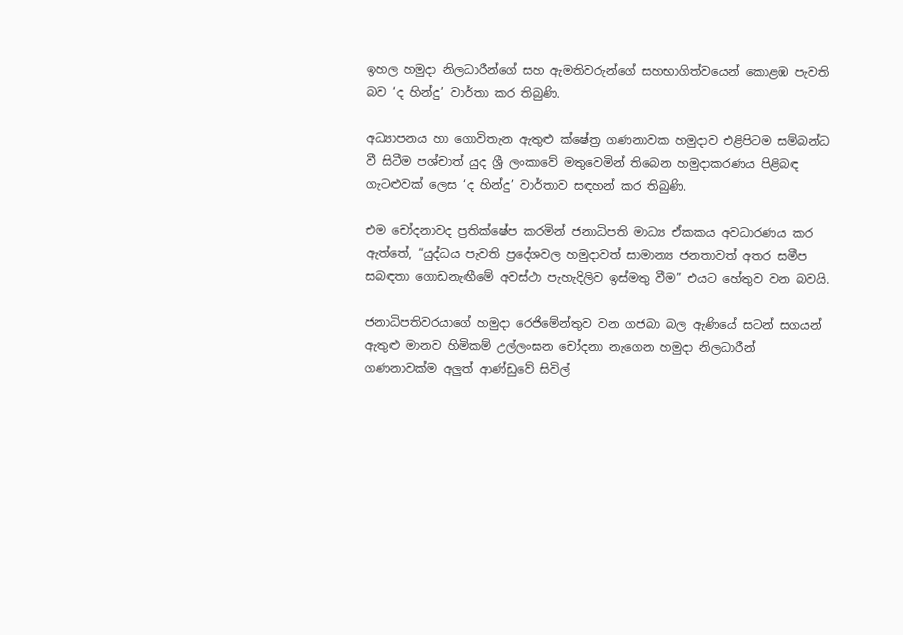ඉහල හමුදා නිලධාරීන්ගේ සහ ඇමතිවරුන්ගේ සහභාගිත්වයෙන් කොළඹ පැවති බව ‘ද හින්දු’ වාර්තා කර තිබුණි.

අධ්‍යාපනය හා ගොවිතැන ඇතුළු ක්ෂේත්‍ර ගණනාවක හමුදාව එළිපිටම සම්බන්ධ වී සිටීම පශ්චාත් යුද ශ්‍රී ලංකාවේ මතුවෙමින් තිබෙන හමුදාකරණය පිළිබඳ ගැටළුවක් ලෙස ‘ද හින්දු’ වාර්තාව සඳහන් කර තිබුණි.

එම චෝදනාවද ප්‍රතික්ෂේප කරමින් ජනාධිපති මාධ්‍ය ඒකකය අවධාරණය කර ඇත්තේ, “යුද්ධය පැවති ප්‍රදේශවල හමුදාවත් සාමාන්‍ය ජනතාවත් අතර සමීප සබඳතා ගොඩනැඟීමේ අවස්ථා පැහැදිලිව ඉස්මතු වීම” එයට හේතුව වන බවයි.

ජනාධිපතිවරයාගේ හමුදා රෙජිමේන්තුව වන ගජබා බල ඇණියේ සටන් සගයන් ඇතුළු මානව හිමිකම් උල්ලංඝන චෝදනා නැගෙන හමුදා නිලධාරීන් ගණනාවක්ම අලුත් ආණ්ඩුවේ සිවිල්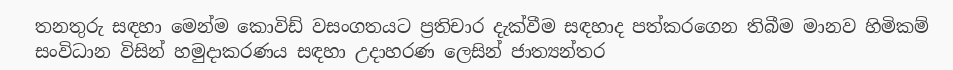තනතුරු සඳහා මෙන්ම කොවිඩ් වසංගතයට ප්‍රතිචාර දැක්වීම සඳහාද පත්කරගෙන තිබීම මානව හිමිකම් සංවිධාන විසින් හමුදාකරණය සඳහා උදාහරණ ලෙසින් ජාත්‍යන්තර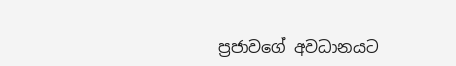ප්‍රජාවගේ අවධානයට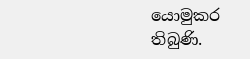යොමුකර තිබුණි.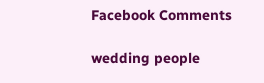Facebook Comments

wedding people